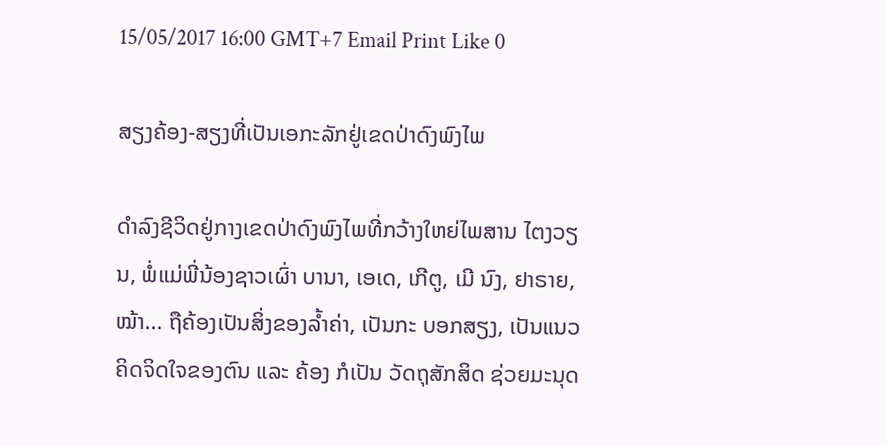15/05/2017 16:00 GMT+7 Email Print Like 0

ສຽງຄ້ອງ-ສຽງທີ່ເປັນເອກະລັກຢູ່ເຂດປ່າດົງພົງໄພ

ດຳລົງຊີວິດຢູ່ກາງເຂດປ່າດົງພົງໄພທີ່ກວ້າງໃຫຍ່ໄພສານ ໄຕງວຽນ, ພໍ່ແມ່ພີ່ນ້ອງຊາວເຜົ່າ ບານາ, ເອເດ, ເກີຕູ, ເມີ ນົງ, ຢາຣາຍ, ໝ້າ... ຖືຄ້ອງເປັນສິ່ງຂອງລ້ຳຄ່າ, ເປັນກະ ບອກສຽງ, ເປັນແນວຄິດຈິດໃຈຂອງຕົນ ແລະ ຄ້ອງ ກໍເປັນ ວັດຖຸສັກສິດ ຊ່ວຍມະນຸດ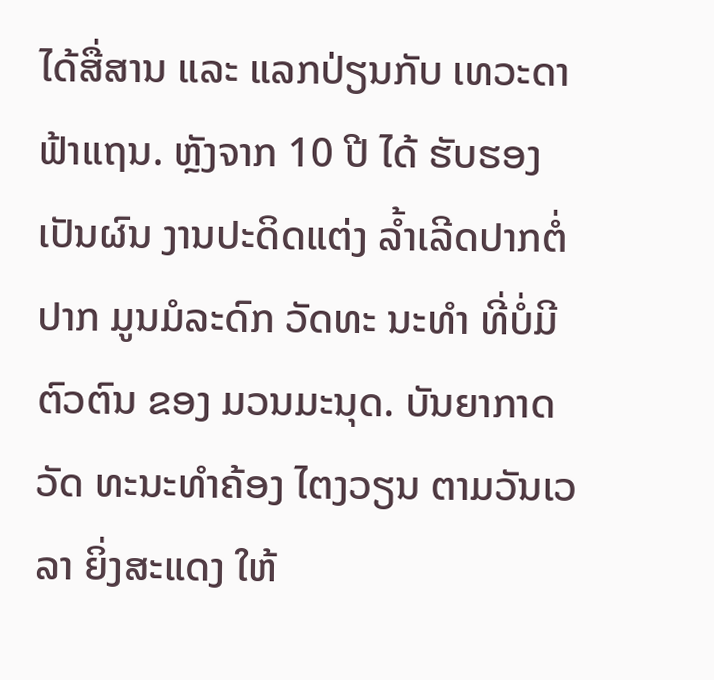ໄດ້ສື່ສານ ແລະ ແລກປ່ຽນກັບ ເທວະດາຟ້າແຖນ. ຫຼັງຈາກ 10 ປີ ໄດ້ ຮັບຮອງ ເປັນຜົນ ງານປະດິດແຕ່ງ ລ້ຳເລີດປາກຕໍ່ປາກ ມູນມໍລະດົກ ວັດທະ ນະທຳ ທີ່ບໍ່ມີຕົວຕົນ ຂອງ ມວນມະນຸດ. ບັນຍາກາດ ວັດ ທະນະທຳຄ້ອງ ໄຕງວຽນ ຕາມວັນເວລາ ຍິ່ງສະແດງ ໃຫ້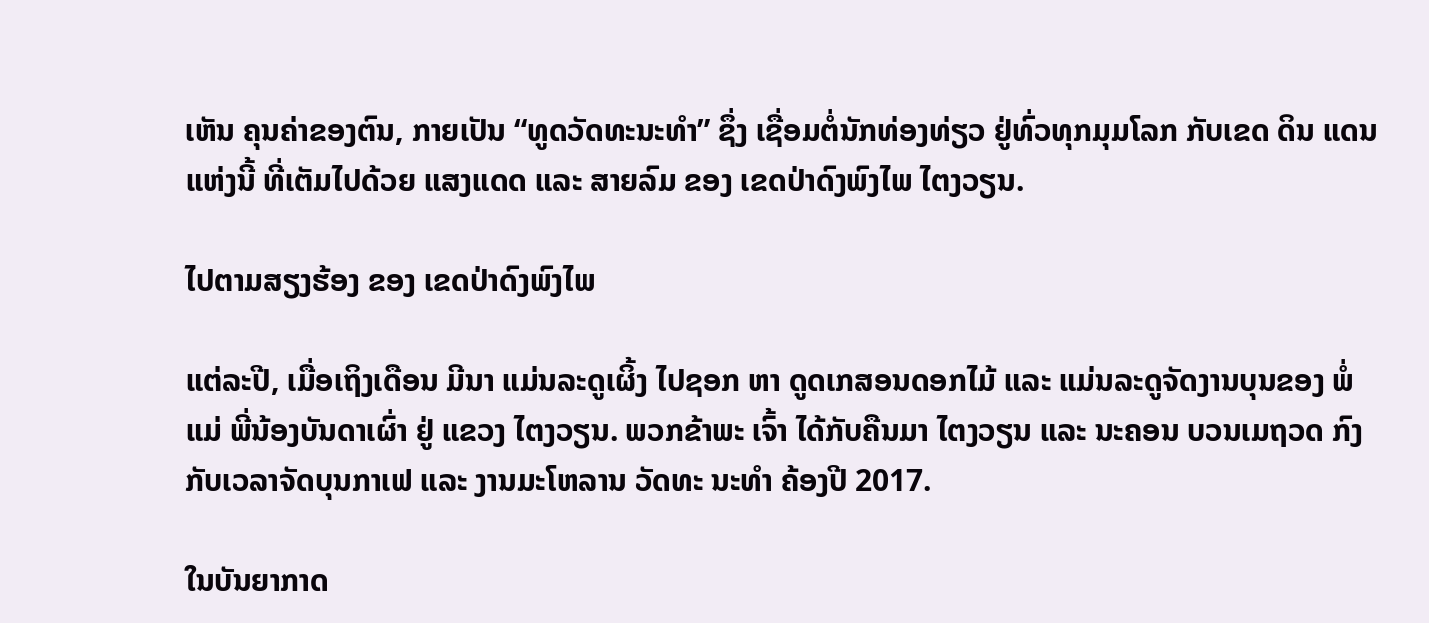ເຫັນ ຄຸນຄ່າຂອງຕົນ, ກາຍເປັນ “ທູດວັດທະນະທຳ” ຊຶ່ງ ເຊື່ອມຕໍ່ນັກທ່ອງທ່ຽວ ຢູ່ທົ່ວທຸກມຸມໂລກ ກັບເຂດ ດິນ ແດນແຫ່ງນີ້ ທີ່ເຕັມໄປດ້ວຍ ແສງແດດ ແລະ ສາຍລົມ ຂອງ ເຂດປ່າດົງພົງໄພ ໄຕງວຽນ.

ໄປຕາມສຽງຮ້ອງ ຂອງ ເຂດປ່າດົງພົງໄພ

ແຕ່ລະປີ, ເມື່ອເຖິງເດືອນ ມີນາ ແມ່ນລະດູເຜິ້ງ ໄປຊອກ ຫາ ດູດເກສອນດອກໄມ້ ແລະ ແມ່ນລະດູຈັດງານບຸນຂອງ ພໍ່ແມ່ ພີ່ນ້ອງບັນດາເຜົ່າ ຢູ່ ແຂວງ ໄຕງວຽນ. ພວກຂ້າພະ ເຈົ້າ ໄດ້ກັບຄືນມາ ໄຕງວຽນ ແລະ ນະຄອນ ບວນເມຖວດ ກົງ ກັບເວລາຈັດບຸນກາເຟ ແລະ ງານມະໂຫລານ ວັດທະ ນະທຳ ຄ້ອງປີ 2017.

ໃນບັນຍາກາດ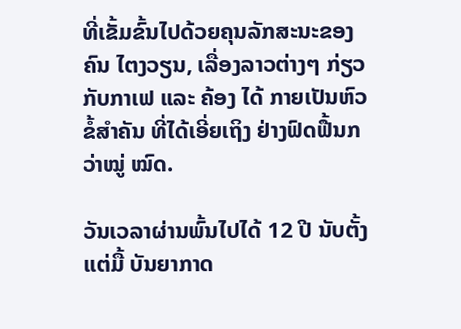ທີ່ເຂັ້ມຂົ້ນໄປດ້ວຍຄຸນລັກສະນະຂອງຄົນ ໄຕງວຽນ, ເລື່ອງລາວຕ່າງໆ ກ່ຽວກັບກາເຟ ແລະ ຄ້ອງ ໄດ້ ກາຍເປັນຫົວຂໍ້ສຳຄັນ ທີ່ໄດ້ເອີ່ຍເຖິງ ຢ່າງຟົດຟື້ນກວ່າໝູ່ ໝົດ.

ວັນເວລາຜ່ານພົ້ນໄປໄດ້ 12 ປີ ນັບຕັ້ງແຕ່ມື້ ບັນຍາກາດ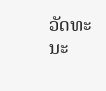ວັດທະນະ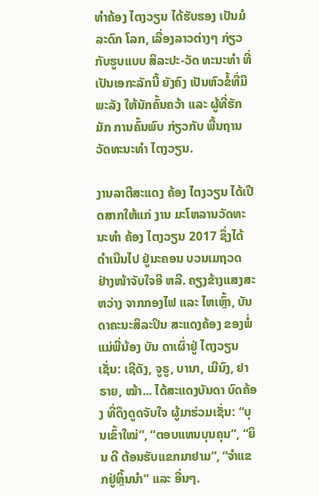ທຳຄ້ອງ ໄຕງວຽນ ໄດ້ຮັບຮອງ ເປັນມໍລະດົກ ໂລກ, ເລື່ອງລາວຕ່າງໆ ກ່ຽວກັບຮູບແບບ ສິລະປະ-ວັດ ທະນະທຳ ທີ່ເປັນເອກະລັກນີ້ ຍັງຄົງ ເປັນຫົວຂໍ້ທີ່ມີ ພະລັງ ໃຫ້ນັກຄົ້ນຄວ້າ ແລະ ຜູ້ທີ່ຮັກມັກ ການຄົ້ນພົບ ກ່ຽວກັບ ພື້ນຖານ ວັດທະນະທຳ ໄຕງວຽນ.

ງານລາຕີສະແດງ ຄ້ອງ ໄຕງວຽນ ໄດ້ເປີດສາກໃຫ້ແກ່ ງານ ມະໂຫລານວັດທະນະທຳ ຄ້ອງ ໄຕງວຽນ 2017 ຊຶ່ງໄດ້ ດຳເນີນໄປ ຢູ່ນະຄອນ ບວນເມຖວດ ຢ່າງໜ້າຈັບໃຈອີ ຫລີ. ຄຽງຂ້າງແສງສະຫວ່າງ ຈາກກອງໄຟ ແລະ ໄຫເຫຼົ້າ, ບັນດາຄະນະສິລະປິນ ສະແດງຄ້ອງ ຂອງພໍ່ແມ່ພີ່ນ້ອງ ບັນ ດາເຜົ່າຢູ່ ໄຕງວຽນ ເຊັ່ນ: ເຊີດັງ, ຈູຣູ, ບານາ, ເມີນົງ, ຢາ ຣາຍ, ໝ້າ... ໄດ້ສະແດງບັນດາ ບົດຄ້ອງ ທີ່ດຶງດູດຈັບໃຈ ຜູ້ມາຮ່ວມເຊັ່ນ: “ບຸນເຂົ້າໃໝ່”, “ຕອບແທນບຸນຄຸນ”, “ຍິນ ດີ ຕ້ອນຮັບແຂກມາຢາມ”, “ຈຳແຂກຢູ່ຫຼິ້ນນຳ” ແລະ ອື່ນໆ.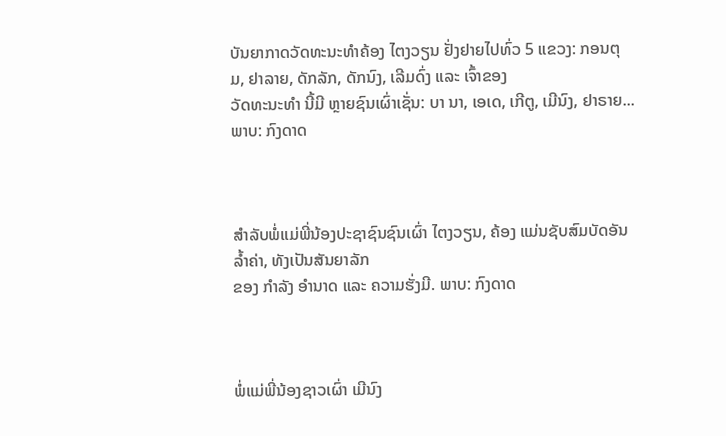ບັນຍາກາດວັດທະນະທຳຄ້ອງ ໄຕງວຽນ ຢັ່ງຢາຍໄປທົ່ວ 5 ແຂວງ: ກອນຕຸມ, ຢາລາຍ, ດັກລັກ, ດັກນົງ, ເລີມດົ່ງ ແລະ ເຈົ້າຂອງ
ວັດທະນະທຳ ນີ້ມີ ຫຼາຍຊົນເຜົ່າເຊັ່ນ: ບາ ນາ, ເອເດ, ເກີຕູ, ເມີນົງ, ຢາຣາຍ... ພາບ: ກົງດາດ



ສຳລັບພໍ່ແມ່ພີ່ນ້ອງປະຊາຊົນຊົນເຜົ່າ ໄຕງວຽນ, ຄ້ອງ ແມ່ນຊັບສົມບັດອັນລ້ຳຄ່າ, ທັງເປັນສັນຍາລັກ
ຂອງ ກຳລັງ ອຳນາດ ແລະ ຄວາມຮັ່ງມີ. ພາບ: ກົງດາດ



ພໍ່ແມ່ພີ່ນ້ອງຊາວເຜົ່າ ເມີນົງ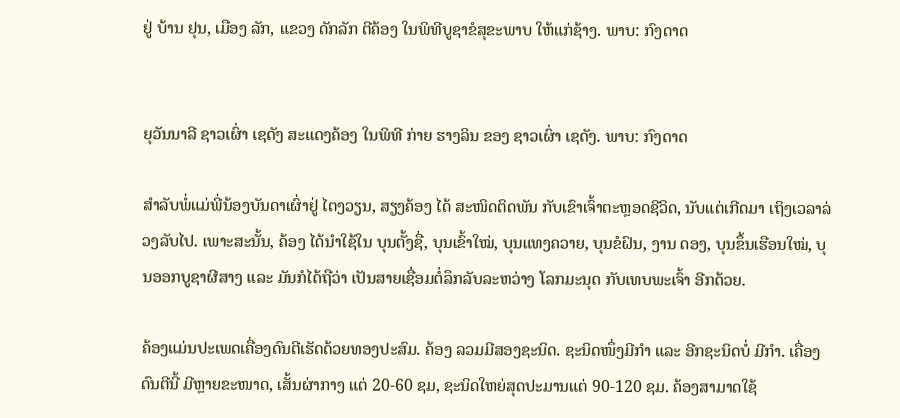ຢູ່ ບ້ານ ຢຸນ, ເມືອງ ລັກ, ແຂວງ ດັກລັກ ຕີຄ້ອງ ໃນພິທີບູຊາຂໍສຸຂະພາບ ໃຫ້ແກ່ຊ້າງ. ພາບ: ກົງດາດ


ຍຸວັນນາລີ ຊາວເຜົ່າ ເຊດັງ ສະແດງຄ້ອງ ໃນພິທີ ກ່າຍ ຮາງລິນ ຂອງ ຊາວເຜົ່າ ເຊດັງ. ພາບ: ກົງດາດ

ສຳລັບພໍ່ແມ່ພີ່ນ້ອງບັນດາເຜົ່າຢູ່ ໄຕງວຽນ, ສຽງຄ້ອງ ໄດ້ ສະໜິດຕິດພັນ ກັບເຂົາເຈົ້າຕະຫຼອດຊີວິດ, ນັບແຕ່ເກີດມາ ເຖິງເວລາລ່ວງລັບໄປ. ເພາະສະນັ້ນ, ຄ້ອງ ໄດ້ນຳໃຊ້ໃນ ບຸນຕັ້ງຊື່, ບຸນເຂົ້າໃໝ່, ບຸນແທງຄວາຍ, ບຸນຂໍຝົນ, ງານ ດອງ, ບຸນຂຶ້ນເຮືອນໃໝ່, ບຸນອອກບູຊາຜີສາງ ແລະ ມັນກໍໄດ້ຖືວ່າ ເປັນສາຍເຊື່ອມຕໍ່ລຶກລັບລະຫວ່າງ ໂລກມະນຸດ ກັບເທບພະເຈົ້າ ອີກດ້ວຍ.

ຄ້ອງແມ່ນປະເພດເຄື່ອງດົນຕີເຮັດດ້ວຍທອງປະສົມ. ຄ້ອງ ລວມມີສອງຊະນິດ. ຊະນິດໜຶ່ງມີກຳ ແລະ ອີກຊະນິດບໍ່ ມີກຳ. ເຄື່ອງດົນຕີນີ້ ມີຫຼາຍຂະໜາດ, ເສັ້ນຜ່າກາງ ແຕ່ 20-60 ຊມ, ຊະນິດໃຫຍ່ສຸດປະມານແຕ່ 90-120 ຊມ. ຄ້ອງສາມາດໃຊ້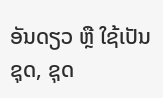ອັນດຽວ ຫຼື ໃຊ້ເປັນຊຸດ, ຊຸດ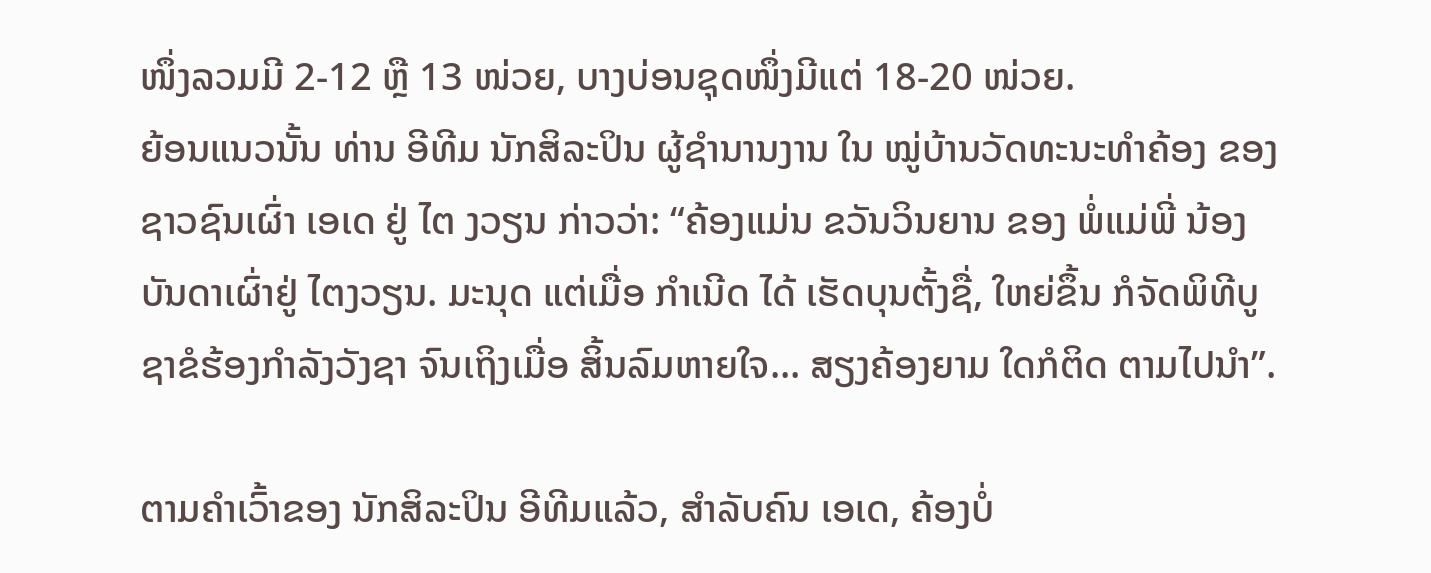ໜຶ່ງລວມມີ 2-12 ຫຼື 13 ໜ່ວຍ, ບາງບ່ອນຊຸດໜຶ່ງມີແຕ່ 18-20 ໜ່ວຍ.
ຍ້ອນແນວນັ້ນ ທ່ານ ອີທີມ ນັກສິລະປິນ ຜູ້ຊຳນານງານ ໃນ ໝູ່ບ້ານວັດທະນະທຳຄ້ອງ ຂອງ ຊາວຊົນເຜົ່າ ເອເດ ຢູ່ ໄຕ ງວຽນ ກ່າວວ່າ: “ຄ້ອງແມ່ນ ຂວັນວິນຍານ ຂອງ ພໍ່ແມ່ພີ່ ນ້ອງບັນດາເຜົ່າຢູ່ ໄຕງວຽນ. ມະນຸດ ແຕ່ເມື່ອ ກຳເນີດ ໄດ້ ເຮັດບຸນຕັ້ງຊື່, ໃຫຍ່ຂຶ້ນ ກໍຈັດພິທີບູຊາຂໍຮ້ອງກຳລັງວັງຊາ ຈົນເຖິງເມື່ອ ສິ້ນລົມຫາຍໃຈ... ສຽງຄ້ອງຍາມ ໃດກໍຕິດ ຕາມໄປນຳ”.

ຕາມຄຳເວົ້າຂອງ ນັກສິລະປິນ ອີທີມແລ້ວ, ສຳລັບຄົນ ເອເດ, ຄ້ອງບໍ່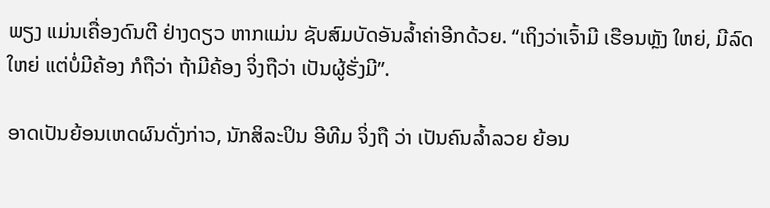ພຽງ ແມ່ນເຄື່ອງດົນຕີ ຢ່າງດຽວ ຫາກແມ່ນ ຊັບສົມບັດອັນລ້ຳຄ່າອີກດ້ວຍ. “ເຖິງວ່າເຈົ້າມີ ເຮືອນຫຼັງ ໃຫຍ່, ມີລົດໃຫຍ່ ແຕ່ບໍ່ມີຄ້ອງ ກໍຖືວ່າ ຖ້າມີຄ້ອງ ຈິ່ງຖືວ່າ ເປັນຜູ້ຮັ່ງມີ”.

ອາດເປັນຍ້ອນເຫດຜົນດັ່ງກ່າວ, ນັກສິລະປິນ ອີທີມ ຈິ່ງຖື ວ່າ ເປັນຄົນລ້ຳລວຍ ຍ້ອນ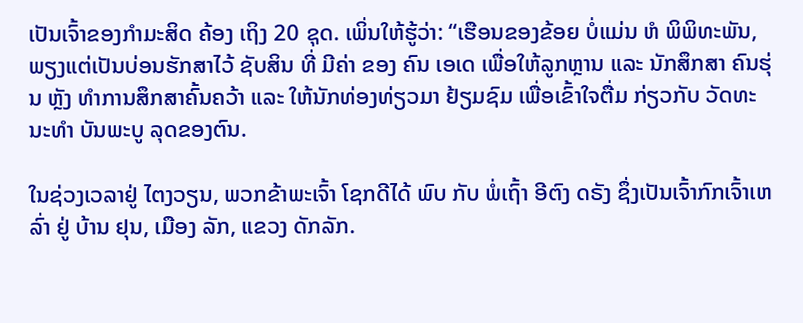ເປັນເຈົ້າຂອງກຳມະສິດ ຄ້ອງ ເຖິງ 20 ຊຸດ. ເພິ່ນໃຫ້ຮູ້ວ່າ: “ເຮືອນຂອງຂ້ອຍ ບໍ່ແມ່ນ ຫໍ ພິພິທະພັນ, ພຽງແຕ່ເປັນບ່ອນຮັກສາໄວ້ ຊັບສິນ ທີ່ ມີຄ່າ ຂອງ ຄົນ ເອເດ ເພື່ອໃຫ້ລູກຫຼານ ແລະ ນັກສຶກສາ ຄົນຮຸ່ນ ຫຼັງ ທຳການສຶກສາຄົ້ນຄວ້າ ແລະ ໃຫ້ນັກທ່ອງທ່ຽວມາ ຢ້ຽມຊົມ ເພື່ອເຂົ້າໃຈຕື່ມ ກ່ຽວກັບ ວັດທະນະທຳ ບັນພະບູ ລຸດຂອງຕົນ.

ໃນຊ່ວງເວລາຢູ່ ໄຕງວຽນ, ພວກຂ້າພະເຈົ້າ ໂຊກດີໄດ້ ພົບ ກັບ ພໍ່ເຖົ້າ ອີຕົງ ດຣັງ ຊຶ່ງເປັນເຈົ້າກົກເຈົ້າເຫລົ່າ ຢູ່ ບ້ານ ຢຸນ, ເມືອງ ລັກ, ແຂວງ ດັກລັກ.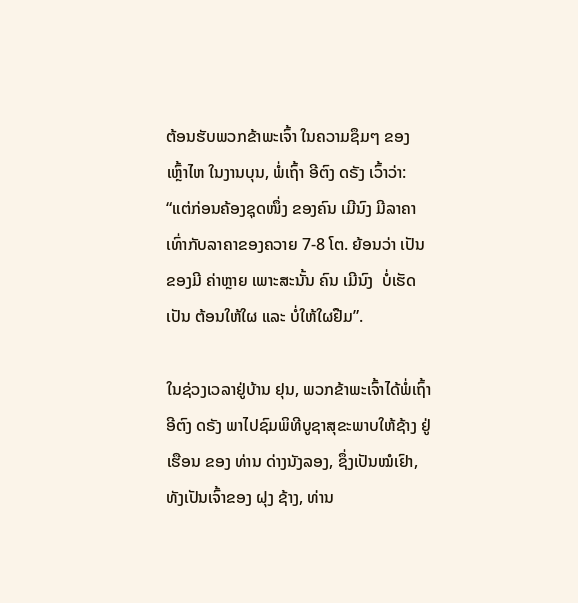ຕ້ອນຮັບພວກຂ້າພະເຈົ້າ ໃນຄວາມຊຶມໆ ຂອງ ເຫຼົ້າໄຫ ໃນງານບຸນ, ພໍ່ເຖົ້າ ອີຕົງ ດຣັງ ເວົ້າວ່າ: “ແຕ່ກ່ອນຄ້ອງຊຸດໜຶ່ງ ຂອງຄົນ ເມີນົງ ມີລາຄາ ເທົ່າກັບລາຄາຂອງຄວາຍ 7-8 ໂຕ. ຍ້ອນວ່າ ເປັນຂອງມີ ຄ່າຫຼາຍ ເພາະສະນັ້ນ ຄົນ ເມີນົງ  ບໍ່ເຮັດເປັນ ຕ້ອນໃຫ້ໃຜ ແລະ ບໍ່ໃຫ້ໃຜຢືມ”.

ໃນຊ່ວງເວລາຢູ່ບ້ານ ຢຸນ, ພວກຂ້າພະເຈົ້າໄດ້ພໍ່ເຖົ້າ ອີຕົງ ດຣັງ ພາໄປຊົມພິທີບູຊາສຸຂະພາບໃຫ້ຊ້າງ ຢູ່ເຮືອນ ຂອງ ທ່ານ ດ່າງນັງລອງ, ຊຶ່ງເປັນໝໍເຢົາ, ທັງເປັນເຈົ້າຂອງ ຝຸງ ຊ້າງ, ທ່ານ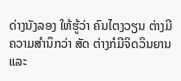ດ່າງນັງລອງ ໃຫ້ຮູ້ວ່າ ຄົນໄຕງວຽນ ຕ່າງມີ ຄວາມສຳນຶກວ່າ ສັດ ຕ່າງກໍມີຈິດວິນຍານ ແລະ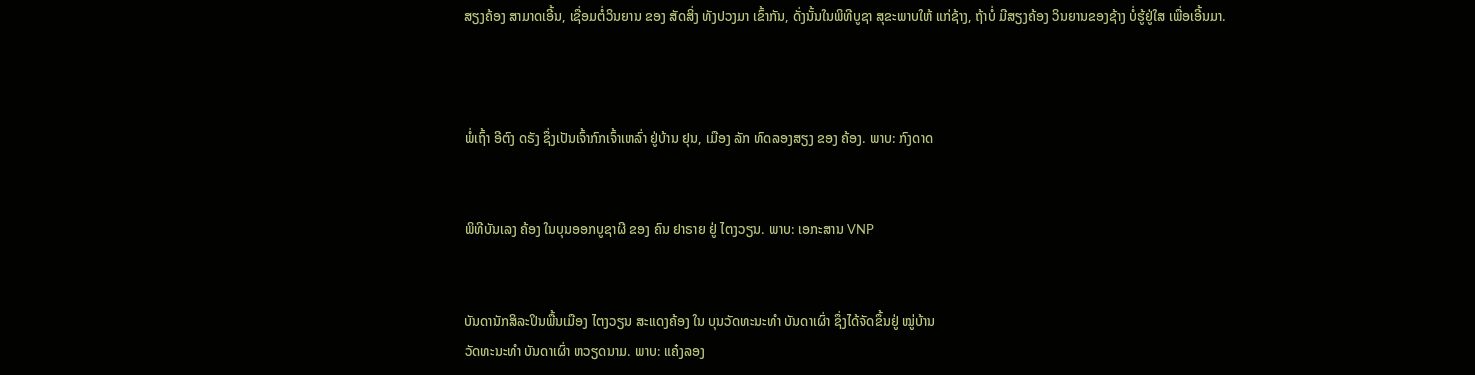ສຽງຄ້ອງ ສາມາດເອີ້ນ, ເຊື່ອມຕໍ່ວິນຍານ ຂອງ ສັດສິ່ງ ທັງປວງມາ ເຂົ້າກັນ, ດັ່ງນັ້ນໃນພິທີບູຊາ ສຸຂະພາບໃຫ້ ແກ່ຊ້າງ, ຖ້າບໍ່ ມີສຽງຄ້ອງ ວິນຍານຂອງຊ້າງ ບໍ່ຮູ້ຢູ່ໃສ ເພື່ອເອີ້ນມາ.



ພໍ່ເຖົ້າ ອີຕົງ ດຣັງ ຊຶ່ງເປັນເຈົ້າກົກເຈົ້າເຫລົ່າ ຢູ່ບ້ານ ຢຸນ, ເມືອງ ລັກ ທົດລອງສຽງ ຂອງ ຄ້ອງ. ພາບ: ກົງດາດ


ພິທີບັນເລງ ຄ້ອງ ໃນບຸນອອກບູຊາຜີ ຂອງ ຄົນ ຢາຣາຍ ຢູ່ ໄຕງວຽນ. ພາບ: ເອກະສານ VNP


ບັນດານັກສິລະປິນພື້ນເມືອງ ໄຕງວຽນ ສະແດງຄ້ອງ ໃນ ບຸນວັດທະນະທຳ ບັນດາເຜົ່າ ຊຶ່ງໄດ້ຈັດຂຶ້ນຢູ່ ໝູ່ບ້ານ
ວັດທະນະທຳ ບັນດາເຜົ່າ ຫວຽດນາມ. ພາບ: ແຄ໋ງລອງ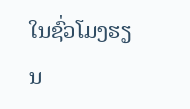ໃນຊົ່ວໂມງຮຽນ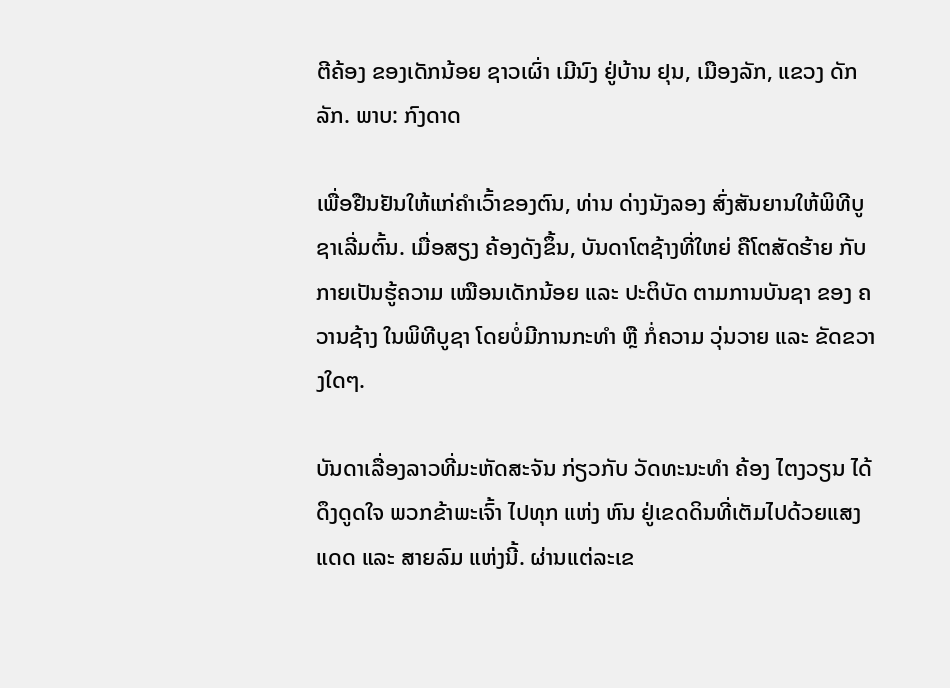ຕີຄ້ອງ ຂອງເດັກນ້ອຍ ຊາວເຜົ່າ ເມີນົງ ຢູ່ບ້ານ ຢຸນ, ເມືອງລັກ, ແຂວງ ດັກລັກ. ພາບ: ກົງດາດ

ເພື່ອຢືນຢັນໃຫ້ແກ່ຄຳເວົ້າຂອງຕົນ, ທ່ານ ດ່າງນັງລອງ ສົ່ງສັນຍານໃຫ້ພິທີບູຊາເລີ່ມຕົ້ນ. ເມື່ອສຽງ ຄ້ອງດັງຂຶ້ນ, ບັນດາໂຕຊ້າງທີ່ໃຫຍ່ ຄືໂຕສັດຮ້າຍ ກັບກາຍເປັນຮູ້ຄວາມ ເໝືອນເດັກນ້ອຍ ແລະ ປະຕິບັດ ຕາມການບັນຊາ ຂອງ ຄວານຊ້າງ ໃນພິທີບູຊາ ໂດຍບໍ່ມີການກະທຳ ຫຼື ກໍ່ຄວາມ ວຸ່ນວາຍ ແລະ ຂັດຂວາງໃດໆ.

ບັນດາເລື່ອງລາວທີ່ມະຫັດສະຈັນ ກ່ຽວກັບ ວັດທະນະທຳ ຄ້ອງ ໄຕງວຽນ ໄດ້ດຶງດູດໃຈ ພວກຂ້າພະເຈົ້າ ໄປທຸກ ແຫ່ງ ຫົນ ຢູ່ເຂດດິນທີ່ເຕັມໄປດ້ວຍແສງແດດ ແລະ ສາຍລົມ ແຫ່ງນີ້. ຜ່ານແຕ່ລະເຂ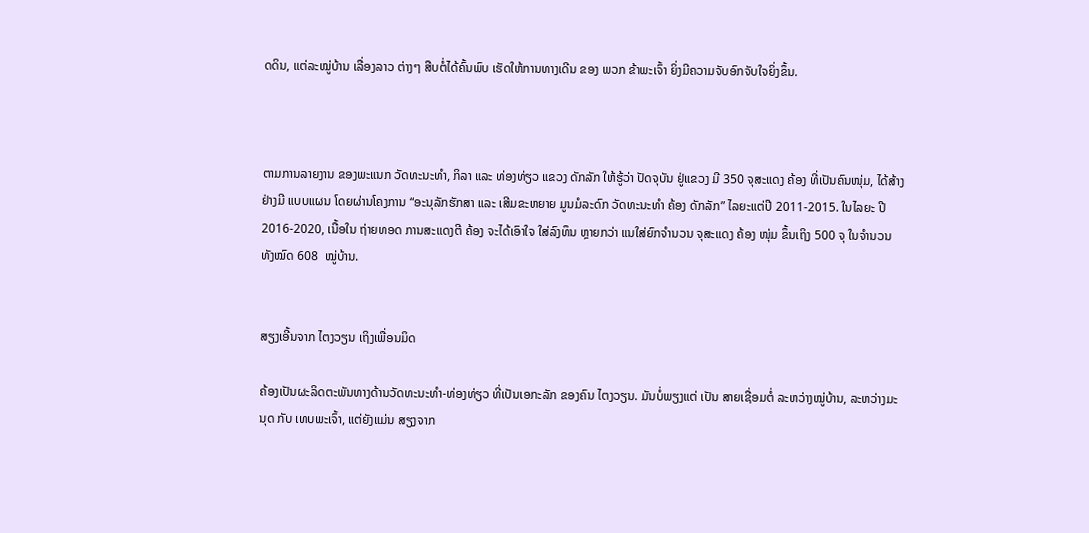ດດິນ, ແຕ່ລະໝູ່ບ້ານ ເລື່ອງລາວ ຕ່າງໆ ສືບຕໍ່ໄດ້ຄົ້ນພົບ ເຮັດໃຫ້ການທາງເດີນ ຂອງ ພວກ ຂ້າພະເຈົ້າ ຍິ່ງມີຄວາມຈັບອົກຈັບໃຈຍິ່ງຂຶ້ນ.



ຕາມການລາຍງານ ຂອງພະແນກ ວັດທະນະທຳ, ກິລາ ແລະ ທ່ອງທ່ຽວ ແຂວງ ດັກລັກ ໃຫ້ຮູ້ວ່າ ປັດຈຸບັນ ຢູ່ແຂວງ ມີ 350 ຈຸສະແດງ ຄ້ອງ ທີ່ເປັນຄົນໜຸ່ມ, ໄດ້ສ້າງ ຢ່າງມີ ແບບແຜນ ໂດຍຜ່ານໂຄງການ “ອະນຸລັກຮັກສາ ແລະ ເສີມຂະຫຍາຍ ມູນມໍລະດົກ ວັດທະນະທຳ ຄ້ອງ ດັກລັກ” ໄລຍະແຕ່ປີ 2011-2015. ໃນໄລຍະ ປີ 2016-2020, ເນື້ອໃນ ຖ່າຍທອດ ການສະແດງຕີ ຄ້ອງ ຈະໄດ້ເອົາໃຈ ໃສ່ລົງທຶນ ຫຼາຍກວ່າ ແນໃສ່ຍົກຈຳນວນ ຈຸສະແດງ ຄ້ອງ ໜຸ່ມ ຂຶ້ນເຖິງ 500 ຈຸ ໃນຈຳນວນທັງໝົດ 608  ໝູ່ບ້ານ.


ສຽງເອີ້ນຈາກ ໄຕງວຽນ ເຖິງເພື່ອນມິດ

ຄ້ອງເປັນຜະລິດຕະພັນທາງດ້ານວັດທະນະທຳ-ທ່ອງທ່ຽວ ທີ່ເປັນເອກະລັກ ຂອງຄົນ ໄຕງວຽນ. ມັນບໍ່ພຽງແຕ່ ເປັນ ສາຍເຊື່ອມຕໍ່ ລະຫວ່າງໝູ່ບ້ານ, ລະຫວ່າງມະນຸດ ກັບ ເທບພະເຈົ້າ, ແຕ່ຍັງແມ່ນ ສຽງຈາກ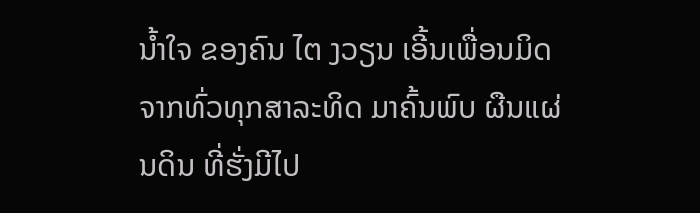ນ້ຳໃຈ ຂອງຄົນ ໄຕ ງວຽນ ເອີ້ນເພື່ອນມິດ ຈາກທົ່ວທຸກສາລະທິດ ມາຄົ້ນພົບ ຜືນແຜ່ນດິນ ທີ່ຮັ່ງມີໄປ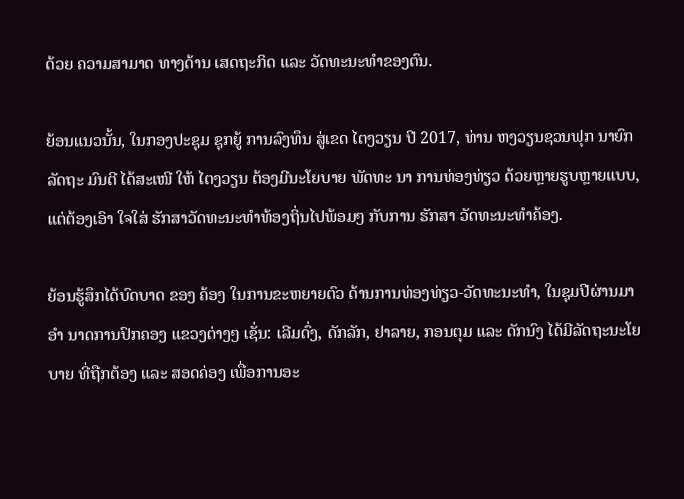ດ້ວຍ ຄວາມສາມາດ ທາງດ້ານ ເສດຖະກິດ ແລະ ວັດທະນະທຳຂອງຕົນ.

ຍ້ອນແນວນັ້ນ, ໃນກອງປະຊຸມ ຊຸກຍູ້ ການລົງທຶນ ສູ່ເຂດ ໄຕງວຽນ ປີ 2017, ທ່ານ ຫງວຽນຊວນຟຸກ ນາຍົກລັດຖະ ມົນຕີ ໄດ້ສະເໜີ ໃຫ້ ໄຕງວຽນ ຕ້ອງມີນະໂຍບາຍ ພັດທະ ນາ ການທ່ອງທ່ຽວ ດ້ວຍຫຼາຍຮູບຫຼາຍແບບ, ແຕ່ຕ້ອງເອົາ ໃຈໃສ່ ຮັກສາວັດທະນະທຳທ້ອງຖິ່ນໄປພ້ອມໆ ກັບການ ຮັກສາ ວັດທະນະທຳຄ້ອງ.

ຍ້ອນຮູ້ສຶກໄດ້ບົດບາດ ຂອງ ຄ້ອງ ໃນການຂະຫຍາຍຕົວ ດ້ານການທ່ອງທ່ຽວ-ວັດທະນະທຳ, ໃນຊຸມປີຜ່ານມາ ອຳ ນາດການປົກຄອງ ແຂວງຕ່າງໆ ເຊັ່ນ: ເລີມດົ່ງ, ດັກລັກ, ຢາລາຍ, ກອນຕຸມ ແລະ ດັກນົງ ໄດ້ມີລັດຖະນະໂຍບາຍ ທີ່ຖືກຕ້ອງ ແລະ ສອດຄ່ອງ ເພື່ອການອະ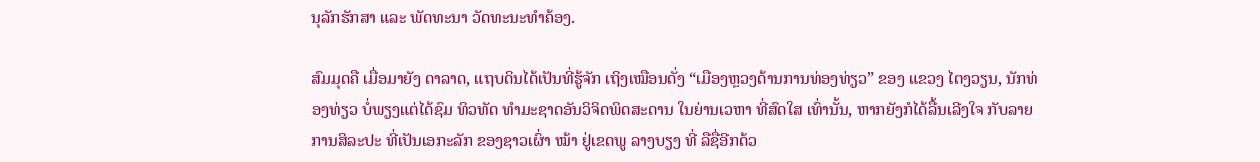ນຸລັກຮັກສາ ແລະ ພັດທະນາ ວັດທະນະທຳຄ້ອງ.

ສົມມຸດຄື ເມື່ອມາຍັງ ດາລາດ, ແຖບດິນໄດ້ເປັນທີ່ຮູ້ຈັກ ເຖິງເໝືອນດັ່ງ “ເມືອງຫຼວງດ້ານການທ່ອງທ່ຽວ” ຂອງ ແຂວງ ໄຕງວຽນ, ນັກທ່ອງທ່ຽວ ບໍ່ພຽງແຕ່ໄດ້ຊົມ ທິວທັດ ທຳມະຊາດອັນວິຈິດພິດສະດານ ໃນຍ່ານເວຫາ ທີ່ສົດໃສ ເທົ່ານັ້ນ, ຫາກຍັງກໍໄດ້ລື້ນເລີງໃຈ ກັບລາຍການສິລະປະ ທີ່ເປັນເອກະລັກ ຂອງຊາວເຜົ່າ ໝ້າ ຢູ່ເຂດພູ ລາງບຽງ ທີ່ ລືຊື່ອີກດ້ວ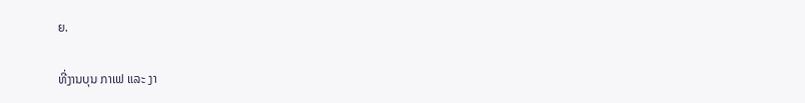ຍ.

ທີ່ງານບຸນ ກາເຟ ແລະ ງາ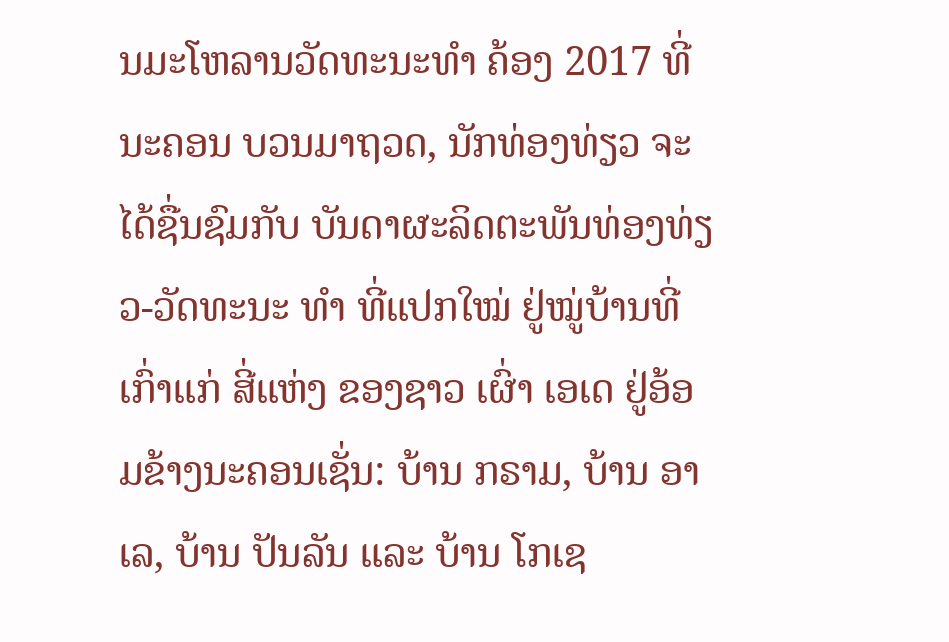ນມະໂຫລານວັດທະນະທຳ ຄ້ອງ 2017 ທີ່ນະຄອນ ບວນມາຖວດ, ນັກທ່ອງທ່ຽວ ຈະ ໄດ້ຊື່ນຊົມກັບ ບັນດາຜະລິດຕະພັນທ່ອງທ່ຽວ-ວັດທະນະ ທຳ ທີ່ແປກໃໝ່ ຢູ່ໝູ່ບ້ານທີ່ເກົ່າແກ່ ສີ່ແຫ່ງ ຂອງຊາວ ເຜົ່າ ເອເດ ຢູ່ອ້ອມຂ້າງນະຄອນເຊັ່ນ: ບ້ານ ກຣາມ, ບ້ານ ອາ ເລ, ບ້ານ ປັນລັນ ແລະ ບ້ານ ໂກເຊ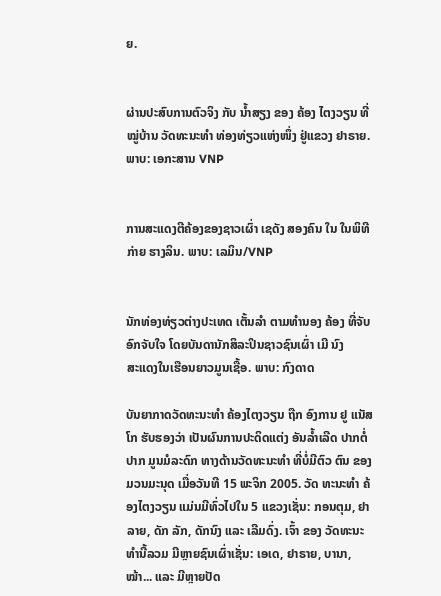ຍ.


ຜ່ານປະສົບການຕົວຈິງ ກັບ ນ້ຳສຽງ ຂອງ ຄ້ອງ ໄຕງວຽນ ທີ່ໝູ່ບ້ານ ວັດທະນະທຳ ທ່ອງທ່ຽວແຫ່ງໜຶ່ງ ຢູ່ແຂວງ ຢາຣາຍ. ພາບ: ເອກະສານ VNP


ການສະແດງຕີຄ້ອງຂອງຊາວເຜົ່າ ເຊດັງ ສອງຄົນ ໃນ ໃນພິທີ ກ່າຍ ຮາງລິນ. ພາບ: ເລມິນ/VNP


ນັກທ່ອງທ່ຽວຕ່າງປະເທດ ເຕັ້ນລຳ ຕາມທຳນອງ ຄ້ອງ ທີ່ຈັບອົກຈັບໃຈ ໂດຍບັນດານັກສິລະປິນຊາວຊົນເຜົ່າ ເມີ ນົງ
ສະແດງໃນເຮືອນຍາວມູນເຊື້ອ. ພາບ: ກົງດາດ

ບັນຍາກາດວັດທະນະທຳ ຄ້ອງໄຕງວຽນ ຖືກ ອົງການ ຢູ ແນັສໂກ ຮັບຮອງວ່າ ເປັນຜົນການປະດິດແຕ່ງ ອັນລ້ຳເລີດ ປາກຕໍ່ປາກ ມູນມໍລະດົກ ທາງດ້ານວັດທະນະທຳ ທີ່ບໍ່ມີຕົວ ຕົນ ຂອງມວນມະນຸດ ເມື່ອວັນທີ 15 ພະຈິກ 2005. ວັດ ທະນະທຳ ຄ້ອງໄຕງວຽນ ແມ່ນມີທົ່ວໄປໃນ 5 ແຂວງເຊັ່ນ: ກອນຕຸມ, ຢາລາຍ, ດັກ ລັກ, ດັກນົງ ແລະ ເລີມດົ່ງ. ເຈົ້າ ຂອງ ວັດທະນະທຳນີ້ລວມ ມີຫຼາຍຊົນເຜົ່າເຊັ່ນ: ເອເດ, ຢາຣາຍ, ບານາ, ໝ້າ... ແລະ ມີຫຼາຍປັດ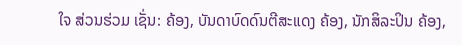ໃຈ ສ່ວນຮ່ວມ ເຊັ່ນ: ຄ້ອງ, ບັນດາບົດດົນຕີສະແດງ ຄ້ອງ, ນັກສິລະປິນ ຄ້ອງ,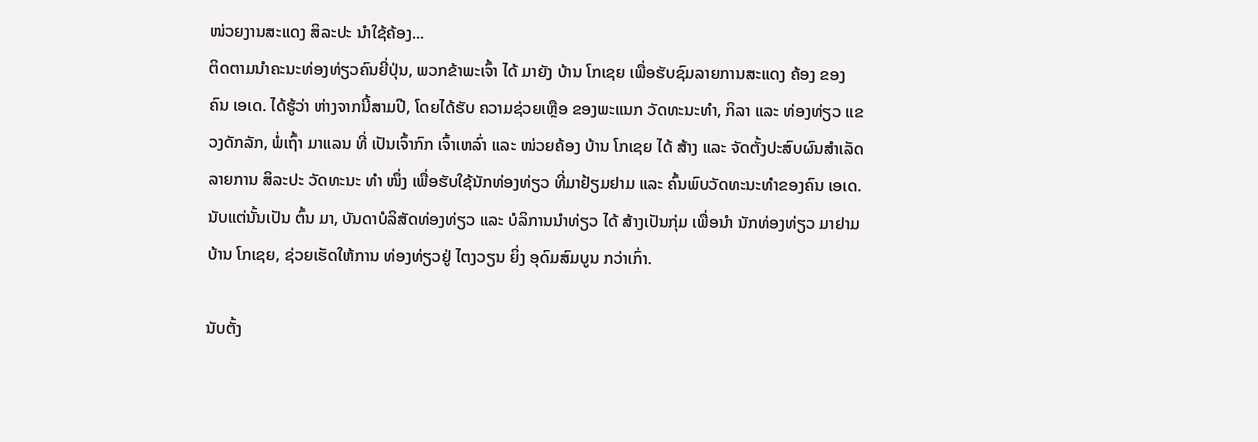ໜ່ວຍງານສະແດງ ສິລະປະ ນຳໃຊ້ຄ້ອງ...
ຕິດຕາມນຳຄະນະທ່ອງທ່ຽວຄົນຍີ່ປຸ່ນ, ພວກຂ້າພະເຈົ້າ ໄດ້ ມາຍັງ ບ້ານ ໂກເຊຍ ເພື່ອຮັບຊົມລາຍການສະແດງ ຄ້ອງ ຂອງ ຄົນ ເອເດ. ໄດ້ຮູ້ວ່າ ຫ່າງຈາກນີ້ສາມປີ, ໂດຍໄດ້ຮັບ ຄວາມຊ່ວຍເຫຼືອ ຂອງພະແນກ ວັດທະນະທຳ, ກິລາ ແລະ ທ່ອງທ່ຽວ ແຂວງດັກລັກ, ພໍ່ເຖົ້າ ມາແລນ ທີ່ ເປັນເຈົ້າກົກ ເຈົ້າເຫລົ່າ ແລະ ໜ່ວຍຄ້ອງ ບ້ານ ໂກເຊຍ ໄດ້ ສ້າງ ແລະ ຈັດຕັ້ງປະສົບຜົນສຳເລັດ ລາຍການ ສິລະປະ ວັດທະນະ ທຳ ໜຶ່ງ ເພື່ອຮັບໃຊ້ນັກທ່ອງທ່ຽວ ທີ່ມາຢ້ຽມຢາມ ແລະ ຄົ້ນພົບວັດທະນະທຳຂອງຄົນ ເອເດ. ນັບແຕ່ນັ້ນເປັນ ຕົ້ນ ມາ, ບັນດາບໍລິສັດທ່ອງທ່ຽວ ແລະ ບໍລິການນຳທ່ຽວ ໄດ້ ສ້າງເປັນກຸ່ມ ເພື່ອນຳ ນັກທ່ອງທ່ຽວ ມາຢາມບ້ານ ໂກເຊຍ, ຊ່ວຍເຮັດໃຫ້ການ ທ່ອງທ່ຽວຢູ່ ໄຕງວຽນ ຍິ່ງ ອຸດົມສົມບູນ ກວ່າເກົ່າ.

ນັບຕັ້ງ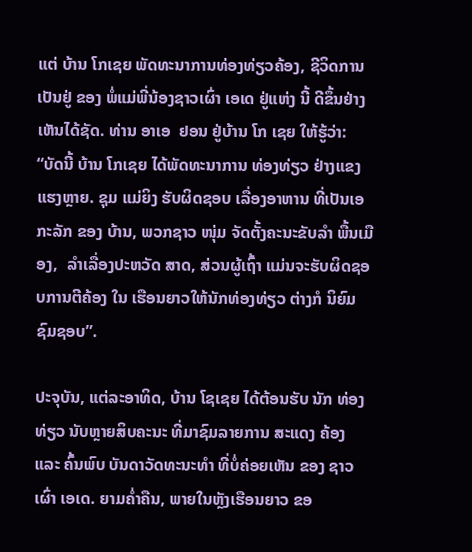ແຕ່ ບ້ານ ໂກເຊຍ ພັດທະນາການທ່ອງທ່ຽວຄ້ອງ, ຊີວິດການເປັນຢູ່ ຂອງ ພໍ່ແມ່ພີ່ນ້ອງຊາວເຜົ່າ ເອເດ ຢູ່ແຫ່ງ ນີ້ ດີຂຶ້ນຢ່າງເຫັນໄດ້ຊັດ. ທ່ານ ອາເອ  ຢອນ ຢູ່ບ້ານ ໂກ ເຊຍ ໃຫ້ຮູ້ວ່າ: “ບັດນີ້ ບ້ານ ໂກເຊຍ ໄດ້ພັດທະນາການ ທ່ອງທ່ຽວ ຢ່າງແຂງແຮງຫຼາຍ. ຊຸມ ແມ່ຍິງ ຮັບຜິດຊອບ ເລື່ອງອາຫານ ທີ່ເປັນເອກະລັກ ຂອງ ບ້ານ, ພວກຊາວ ໜຸ່ມ ຈັດຕັ້ງຄະນະຂັບລຳ ພື້ນເມືອງ,  ລຳເລື່ອງປະຫວັດ ສາດ, ສ່ວນຜູ້ເຖົ້າ ແມ່ນຈະຮັບຜິດຊອບການຕີຄ້ອງ ໃນ ເຮືອນຍາວໃຫ້ນັກທ່ອງທ່ຽວ ຕ່າງກໍ ນິຍົມຊົມຊອບ”.

ປະຈຸບັນ, ແຕ່ລະອາທິດ, ບ້ານ ໂຊເຊຍ ໄດ້ຕ້ອນຮັບ ນັກ ທ່ອງທ່ຽວ ນັບຫຼາຍສິບຄະນະ ທີ່ມາຊົມລາຍການ ສະແດງ ຄ້ອງ ແລະ ຄົ້ນພົບ ບັນດາວັດທະນະທຳ ທີ່ບ່ໍຄ່ອຍເຫັນ ຂອງ ຊາວເຜົ່າ ເອເດ. ຍາມຄ່ຳຄືນ, ພາຍໃນຫຼັງເຮືອນຍາວ ຂອ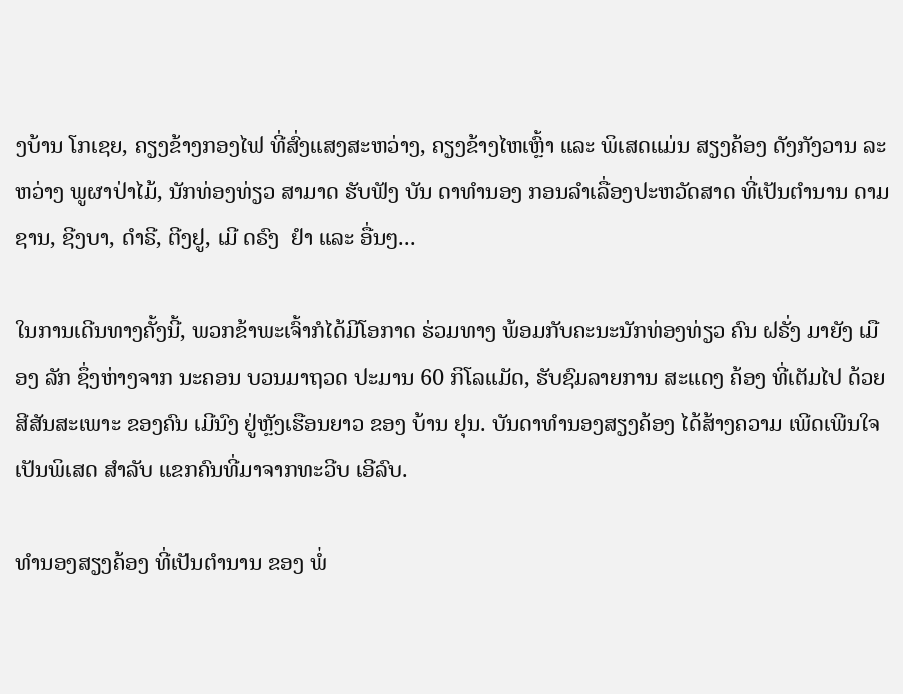ງບ້ານ ໂກເຊຍ, ຄຽງຂ້າງກອງໄຟ ທີ່ສົ່ງແສງສະຫວ່າງ, ຄຽງຂ້າງໄຫເຫຼົ້າ ແລະ ພິເສດແມ່ນ ສຽງຄ້ອງ ດັງກັງວານ ລະຫວ່າງ ພູຜາປ່າໄມ້, ນັກທ່ອງທ່ຽວ ສາມາດ ຮັບຟັງ ບັນ ດາທຳນອງ ກອນລຳເລື່ອງປະຫວັດສາດ ທີ່ເປັນຕຳນານ ດາມຊານ, ຊີງບາ, ດຳຣີ, ຕີງຢູ, ເມີ ດຣົງ  ຢຳ ແລະ ອື່ນໆ...

ໃນການເດີນທາງຄັ້ງນີ້, ພວກຂ້າພະເຈົ້າກໍໄດ້ມີໂອກາດ ຮ່ວມທາງ ພ້ອມກັບຄະນະນັກທ່ອງທ່ຽວ ຄົນ ຝຣັ່ງ ມາຍັງ ເມືອງ ລັກ ຊຶ່ງຫ່າງຈາກ ນະຄອນ ບວນມາຖວດ ປະມານ 60 ກິໂລແມັດ, ຮັບຊົມລາຍການ ສະແດງ ຄ້ອງ ທີ່ເຕັມໄປ ດ້ວຍ ສີສັນສະເພາະ ຂອງຄົນ ເມີນົງ ຢູ່ຫຼັງເຮືອນຍາວ ຂອງ ບ້ານ ຢຸນ. ບັນດາທຳນອງສຽງຄ້ອງ ໄດ້ສ້າງຄວາມ ເພີດເພີນໃຈ ເປັນພິເສດ ສຳລັບ ແຂກຄົນທີ່ມາຈາກທະວີບ ເອີລົບ.

ທຳນອງສຽງຄ້ອງ ທີ່ເປັນຕຳນານ ຂອງ ພໍ່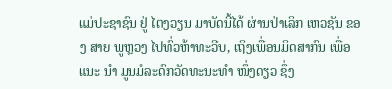ແມ່ປະຊາຊົນ ຢູ່ ໄຕງວຽນ ມາບັດນີ້ໄດ້ ຜ່ານປ່າເລິກ ເຫວຊັນ ຂອງ ສາຍ ພູຫຼວງ ໄປທົ່ວຫ້າທະວີບ, ເຖິງເພື່ອນມິດສາກົນ ເພື່ອແນະ ນຳ ມູນມໍລະດົກວັດທະນະທຳ ໜຶ່ງດຽວ ຊຶ່ງ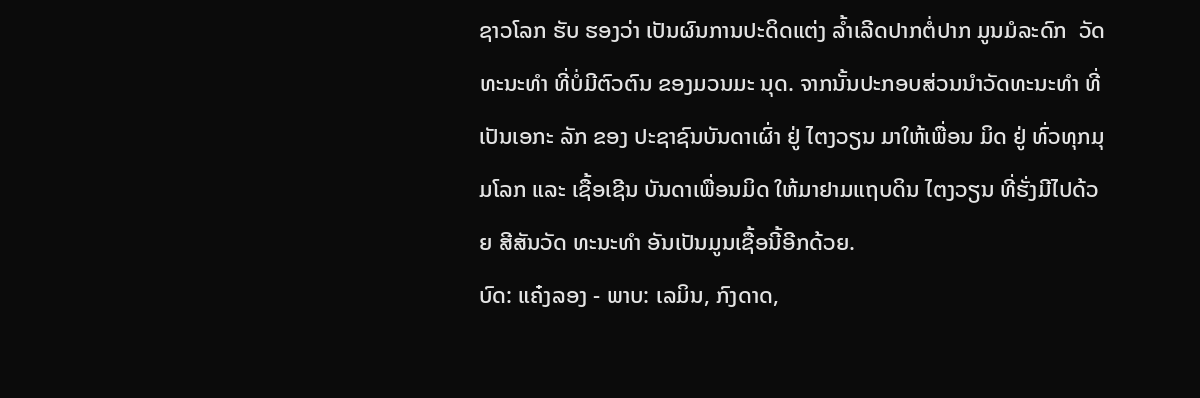ຊາວໂລກ ຮັບ ຮອງວ່າ ເປັນຜົນການປະດິດແຕ່ງ ລ້ຳເລີດປາກຕໍ່ປາກ ມູນມໍລະດົກ  ວັດທະນະທຳ ທີ່ບໍ່ມີຕົວຕົນ ຂອງມວນມະ ນຸດ. ຈາກນັ້ນປະກອບສ່ວນນຳວັດທະນະທຳ ທີ່ເປັນເອກະ ລັກ ຂອງ ປະຊາຊົນບັນດາເຜົ່າ ຢູ່ ໄຕງວຽນ ມາໃຫ້ເພື່ອນ ມິດ ຢູ່ ທົ່ວທຸກມຸມໂລກ ແລະ ເຊື້ອເຊີນ ບັນດາເພື່ອນມິດ ໃຫ້ມາຢາມແຖບດິນ ໄຕງວຽນ ທີ່ຮັ່ງມີໄປດ້ວຍ ສີສັນວັດ ທະນະທຳ ອັນເປັນມູນເຊື້ອນີ້ອີກດ້ວຍ.
ບົດ: ແຄ໋ງລອງ - ພາບ: ເລມິນ, ກົງດາດ,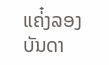ແຄ່໋ງລອງ
ບັນດາ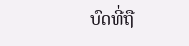ບົດທີ່ຖື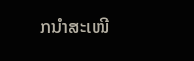ກນຳສະເໜີ